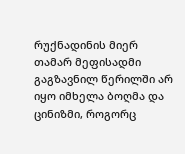რუქნადინის მიერ თამარ მეფისადმი გაგზავნილ წერილში არ იყო იმხელა ბოღმა და ცინიზმი, როგორც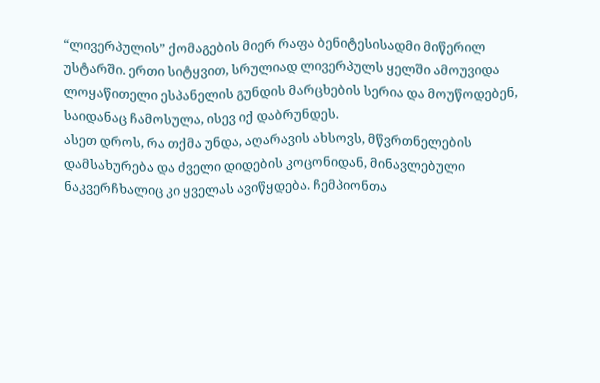“ლივერპულის” ქომაგების მიერ რაფა ბენიტესისადმი მიწერილ უსტარში. ერთი სიტყვით, სრულიად ლივერპულს ყელში ამოუვიდა ლოყაწითელი ესპანელის გუნდის მარცხების სერია და მოუწოდებენ, საიდანაც ჩამოსულა, ისევ იქ დაბრუნდეს.
ასეთ დროს, რა თქმა უნდა, აღარავის ახსოვს, მწვრთნელების დამსახურება და ძველი დიდების კოცონიდან, მინავლებული ნაკვერჩხალიც კი ყველას ავიწყდება. ჩემპიონთა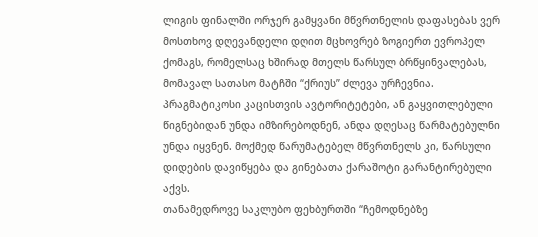ლიგის ფინალში ორჯერ გამყვანი მწვრთნელის დაფასებას ვერ მოსთხოვ დღევანდელი დღით მცხოვრებ ზოგიერთ ევროპელ ქომაგს, რომელსაც ხშირად მთელს წარსულ ბრწყინვალებას, მომავალ სათასო მატჩში “ქრიუს” ძლევა ურჩევნია. პრაგმატიკოსი კაცისთვის ავტორიტეტები, ან გაყვითლებული წიგნებიდან უნდა იმზირებოდნენ, ანდა დღესაც წარმატებულნი უნდა იყვნენ. მოქმედ წარუმატებელ მწვრთნელს კი, წარსული დიდების დავიწყება და გინებათა ქარაშოტი გარანტირებული აქვს.
თანამედროვე საკლუბო ფეხბურთში “ჩემოდნებზე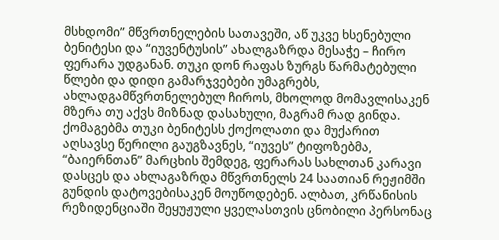მსხდომი” მწვრთნელების სათავეში, აწ უკვე ხსენებული ბენიტესი და “იუვენტუსის” ახალგაზრდა მესაჭე – ჩირო ფერარა უდგანან. თუკი დონ რაფას ზურგს წარმატებული წლები და დიდი გამარჯვებები უმაგრებს, ახლადგამწვრთნელებულ ჩიროს, მხოლოდ მომავლისაკენ მზერა თუ აქვს მიზნად დასახული, მაგრამ რად გინდა. ქომაგებმა თუკი ბენიტესს ქოქოლათი და მუქარით აღსავსე წერილი გაუგზავნეს, “იუვეს” ტიფოზებმა, “ბაიერნთან” მარცხის შემდეგ, ფერარას სახლთან კარავი დასცეს და ახლაგაზრდა მწვრთნელს 24 საათიან რეჟიმში გუნდის დატოვებისაკენ მოუწოდებენ. ალბათ, კრწანისის რეზიდენციაში შეყუჟული ყველასთვის ცნობილი პერსონაც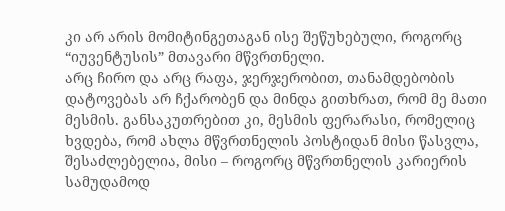კი არ არის მომიტინგეთაგან ისე შეწუხებული, როგორც “იუვენტუსის” მთავარი მწვრთნელი.
არც ჩირო და არც რაფა, ჯერჯერობით, თანამდებობის დატოვებას არ ჩქარობენ და მინდა გითხრათ, რომ მე მათი მესმის. განსაკუთრებით კი, მესმის ფერარასი, რომელიც ხვდება, რომ ახლა მწვრთნელის პოსტიდან მისი წასვლა, შესაძლებელია, მისი – როგორც მწვრთნელის კარიერის სამუდამოდ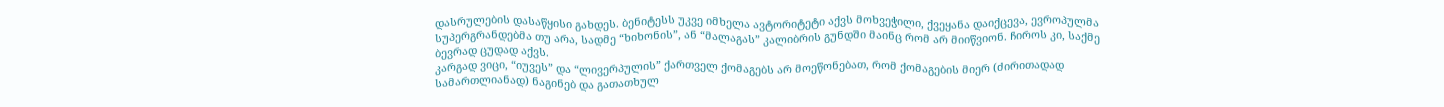დასრულების დასაწყისი გახდეს. ბენიტესს უკვე იმხელა ავტორიტეტი აქვს მოხვეჭილი, ქვეყანა დაიქცევა, ევროპულმა სუპერგრანდებმა თუ არა, სადმე “ხიხონის”, ან “მალაგას” კალიბრის გუნდში მაინც რომ არ მიიწვიონ. ჩიროს კი, საქმე ბევრად ცუდად აქვს.
კარგად ვიცი, “იუვეს” და “ლივერპულის” ქართველ ქომაგებს არ მოეწონებათ, რომ ქომაგების მიერ (ძირითადად სამართლიანად) ნაგინებ და გათათხულ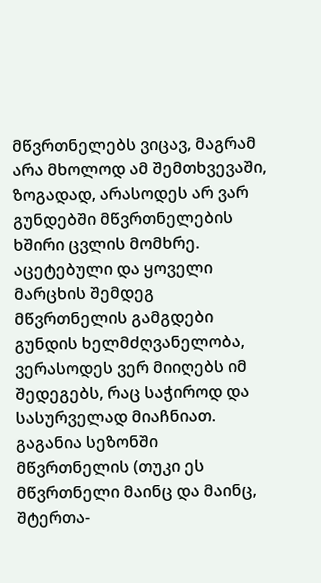მწვრთნელებს ვიცავ, მაგრამ არა მხოლოდ ამ შემთხვევაში, ზოგადად, არასოდეს არ ვარ გუნდებში მწვრთნელების ხშირი ცვლის მომხრე. აცეტებული და ყოველი მარცხის შემდეგ მწვრთნელის გამგდები გუნდის ხელმძღვანელობა, ვერასოდეს ვერ მიიღებს იმ შედეგებს, რაც საჭიროდ და სასურველად მიაჩნიათ. გაგანია სეზონში მწვრთნელის (თუკი ეს მწვრთნელი მაინც და მაინც, შტერთა-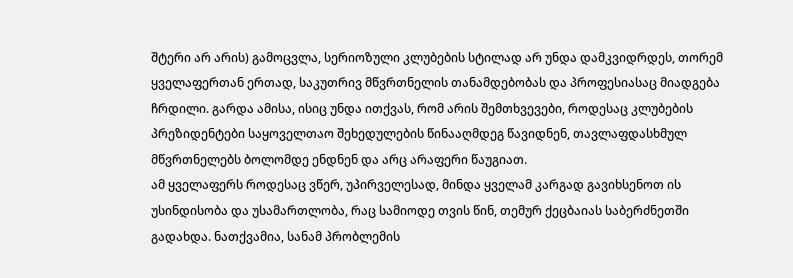შტერი არ არის) გამოცვლა, სერიოზული კლუბების სტილად არ უნდა დამკვიდრდეს, თორემ ყველაფერთან ერთად, საკუთრივ მწვრთნელის თანამდებობას და პროფესიასაც მიადგება ჩრდილი. გარდა ამისა, ისიც უნდა ითქვას, რომ არის შემთხვევები, როდესაც კლუბების პრეზიდენტები საყოველთაო შეხედულების წინააღმდეგ წავიდნენ, თავლაფდასხმულ მწვრთნელებს ბოლომდე ენდნენ და არც არაფერი წაუგიათ.
ამ ყველაფერს როდესაც ვწერ, უპირველესად, მინდა ყველამ კარგად გავიხსენოთ ის უსინდისობა და უსამართლობა, რაც სამიოდე თვის წინ, თემურ ქეცბაიას საბერძნეთში გადახდა. ნათქვამია, სანამ პრობლემის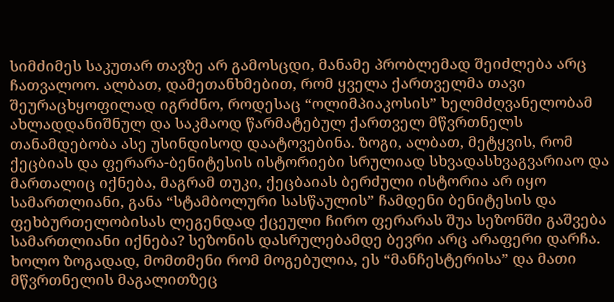სიმძიმეს საკუთარ თავზე არ გამოსცდი, მანამე პრობლემად შეიძლება არც ჩათვალოო. ალბათ, დამეთანხმებით, რომ ყველა ქართველმა თავი შეურაცხყოფილად იგრძნო, როდესაც “ოლიმპიაკოსის” ხელმძღვანელობამ ახლადდანიშნულ და საკმაოდ წარმატებულ ქართველ მწვრთნელს თანამდებობა ასე უსინდისოდ დაატოვებინა. ზოგი, ალბათ, მეტყვის, რომ ქეცბიას და ფერარა-ბენიტესის ისტორიები სრულიად სხვადასხვაგვარიაო და მართალიც იქნება, მაგრამ თუკი, ქეცბაიას ბერძული ისტორია არ იყო სამართლიანი, განა “სტამბოლური სასწაულის” ჩამდენი ბენიტესის და ფეხბურთელობისას ლეგენდად ქცეული ჩირო ფერარას შუა სეზონში გაშვება სამართლიანი იქნება? სეზონის დასრულებამდე ბევრი არც არაფერი დარჩა. ხოლო ზოგადად, მომთმენი რომ მოგებულია, ეს “მანჩესტერისა” და მათი მწვრთნელის მაგალითზეც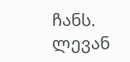ჩანს.
ლევან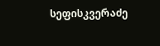სეფისკვერაძე